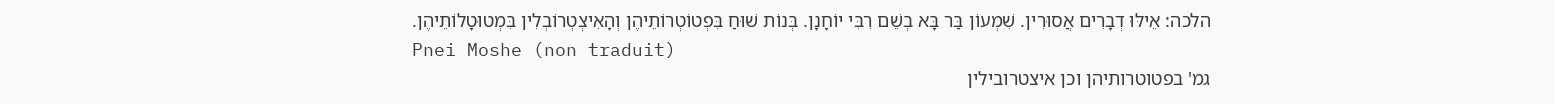הלכה: אֵילּוּ דְבָרִים אֲסוּרִין. שִׁמְעוֹן בַּר בָּא בְשֵׁם רִבִּי יוֹחָנָן. בְּנוֹת שׁוּחַ בִּפְטוֹטְרוֹתֵיהֶן וְהָאִיצְטְרוֹבְלִין בִּמְטוּטָלוֹתֵיהֶן.
Pnei Moshe (non traduit)
גמ' בפטוטרותיהן וכן איצטרובילין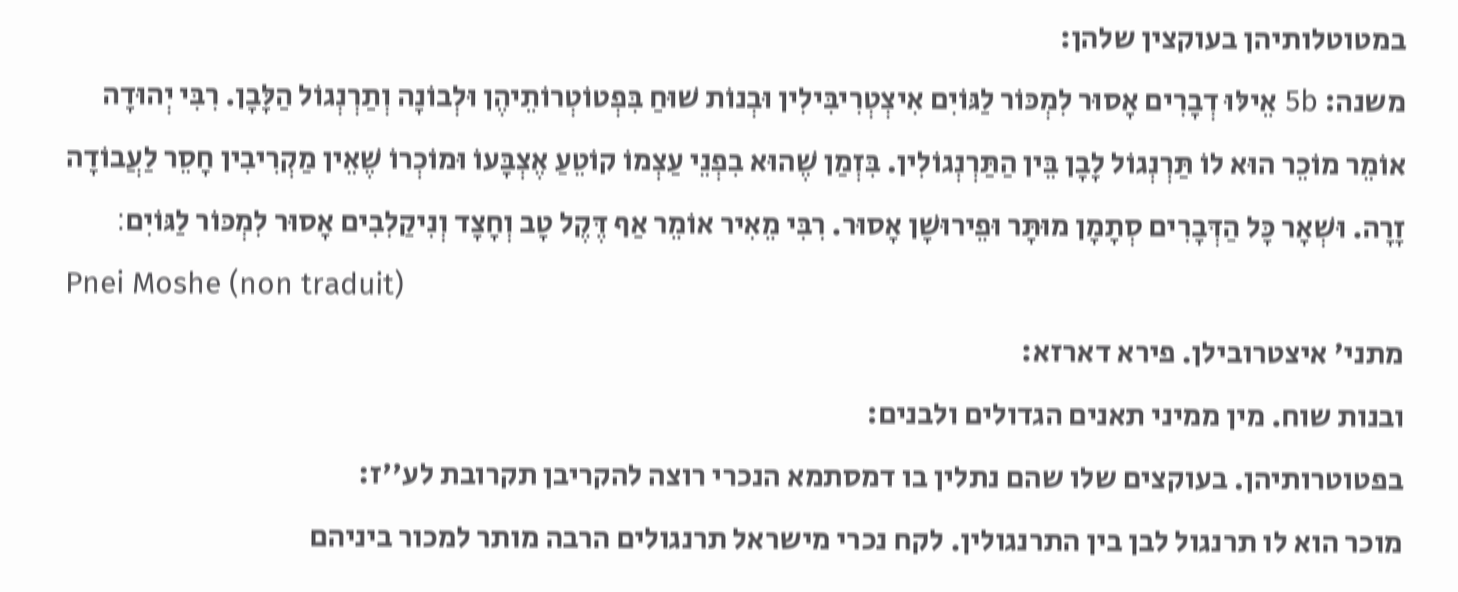במטוטלותיהן בעוקצין שלהן:
משנה: 5b אֵילּוּ דְבָרִים אָסוּר לִמְכּוֹר לַגּוֹיִם אִיצְטְרִיבִּילִין וּבְנוֹת שׁוּחַ בִּפְטוֹטְרוֹתֵיהֶן וּלְבוֹנָה וְתַרְנְגוֹל הַלָּבָן. רִבִּי יְהוּדָה אוֹמֵר מוֹכֵר הוּא לוֹ תַּרְנְגוֹל לָבָן בֵּין הַתַּרְנְגוֹלִין. בִּזְמַן שֶׁהוּא בִפְנֵי עַצְמוֹ קוֹטֵעַ אֶצְבָּעוֹ וּמוֹכְרוֹ שֶׁאֵין מַקְרִיבִין חָסֵר לַעֲבוֹדָה זָרָה. וּשְׁאָר כָּל הַדְּבָרִים סְתָמָן מוּתָּר וּפֵירוּשָׁן אָסוּר. רִבִּי מֵאִיר אוֹמֵר אַף דֶּקֶל טָב וְחָצָד וְנִיקַלִבִים אָסוּר לִמְכּוֹר לַגּוֹיִם׃
Pnei Moshe (non traduit)
מתני' איצטרובילן. פירא דארזא:
ובנות שוח. מין ממיני תאנים הגדולים ולבנים:
בפטוטרותיהן. בעוקצים שלו שהם נתלין בו דמסתמא הנכרי רוצה להקריבן תקרובת לע''ז:
מוכר הוא לו תרנגול לבן בין התרנגולין. לקח נכרי מישראל תרנגולים הרבה מותר למכור ביניהם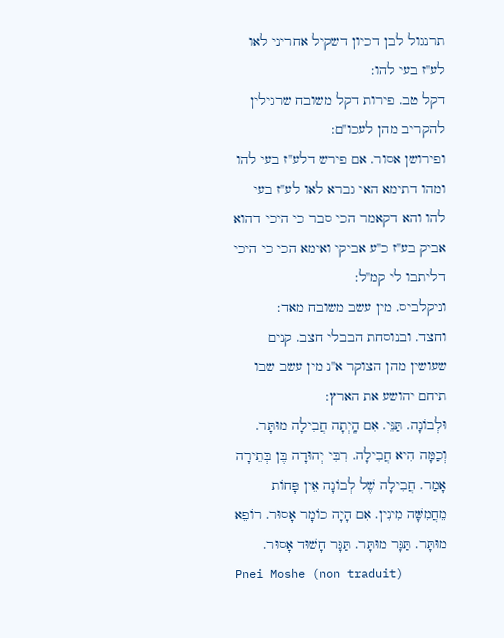תרנגול לבן דכיון דשקיל אחריני לאו לע''ז בעי להו:
דקל טב. פירות דקל משובח שרגילין להקריב מהן לעכו''ם:
ופירושן אסור. אם פירש דלע''ז בעי להו ומהו דתימא האי גברא לאו לע''ז בעי להו והא דקאמר הכי סבר כי היכי דהוא אביק בע''ז כ''ע אביקי ואימא הכי כי היכי דליתבו לי קמ''ל:
וניקלביס. מין עשב משובח מאד:
וחצד. ובנוסחת הבבלי חצב. קנים שעושין מהן הצוקר א''נ מין עשב שבו תיחם יהושע את הארץ:
וּלְבוֹנָה. תַּנֵּי. אִם הָֽיְתָה חֲבִילָה מוּתָּר. וְכַמָּה הִיא חֲבִילָה. רִבִּי יְהוּדָה בֶּן בְּתֵירָה אָמַר. חֲבִילָה שֶׁל לְבוֹנָה אֵין פָּחוֹת מֵחֲמִשָּׁה מִינִין. אִם הָיָה כוֹמָר אָסוּר. רוֹפֵא מוּתָּר. תַּגָּר מוּתָּר. תַּגָּר חָשׁוּד אָסוּר.
Pnei Moshe (non traduit)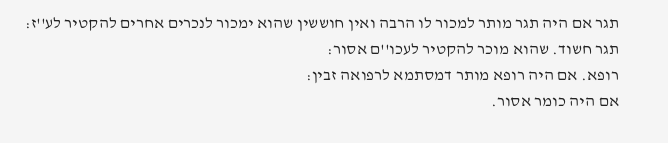תגר אם היה תגר מותר למכור לו הרבה ואין חוששין שהוא ימכור לנכרים אחרים להקטיר לע''ז:
תגר חשוד. שהוא מוכר להקטיר לעכו''ם אסור:
רופא. אם היה רופא מותר דמסתמא לרפואה זבין:
אם היה כומר אסור.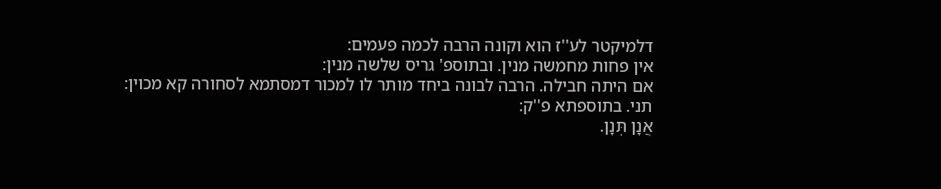דלמיקטר לע''ז הוא וקונה הרבה לכמה פעמים:
אין פחות מחמשה מנין. ובתוספ' גריס שלשה מנין:
אם היתה חבילה. הרבה לבונה ביחד מותר לו למכור דמסתמא לסחורה קא מכוין:
תני. בתוספתא פ''ק:
אֲנָן תְּנָן.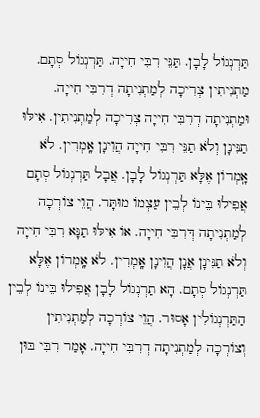תַּרְנְגוֹל לָבָן. תַּנֵּי רִבִּי חִייָה. תַּרְנְגוֹל סְתָם. מַתְנִיתִין צְרִיכָה לְמַתְנִיתָה דְרִבִּי חִייָה. וּמַתְנִיתָה דְרִבִּי חִייָה צְרִיכָה לְמַתְנִיתִין. אִילּוּ תַנִּינָן וְלֹא תַנֵּי רִבִּי חִייָה הֲוִינָן אָֽמְרִין. לֹא אָֽמְרוֹן אֶלָּא תַּרְנְגוֹל לָבָן. אֲבָל תַּרְנְגוֹל סְתָם אֲפִילוּ בֵּינוֹ לְבֵין עַצְמוֹ מוּתָּר. הֲוֵי צוֹרְכָה לְמַתְנִיתָה דְּרִבִּי חִייָה. אוֹ אִילּוּ תַנָּא רִבִּי חִייָה וְלֹא תַנִּינָן אֲנָן הֲוִינָן אָֽמְרִין. לֹא אָֽמְרוֹן אֶלָּא תַּרְנְגוֹל סְתָם. הָא תַרְנְגוֹל לָבָן אֲפִילוּ בֵּינוֹ לְבֵין הַתַּרְנְגוֹלִין אָסוּר. הֲוֵי צוֹרְכָה לְמַתְנִיתִין וְצוֹרְכָה לְמַתְנִיתָה דְרִבִּי חִייָה. אָמַר רִבִּי בּוּן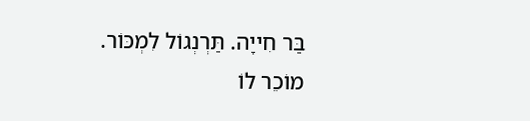בַּר חִייָה. תַּרְנְגוֹל לִמְכּוֹר. מוֹכֵר לוֹ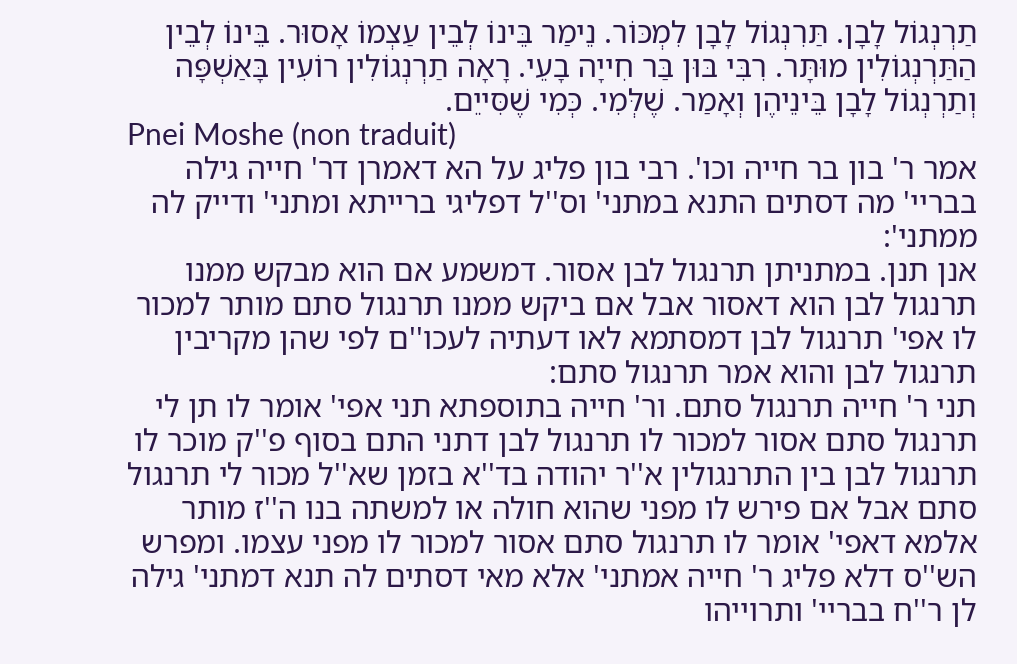תַרְנְגוֹל לָבָן. תַּרִנְגוֹל לָבָן לִמְכּוֹר. נֵימַר בֵּינוֹ לְבֵין עַצְמוֹ אָסוּר. בֵּינוֹ לְבֵין הַתַּרְנְגוֹלִין מוּתָּר. רִבִּי בּוּן בַּר חִייָה בָעֵי. רָאָה תַרְנְגוֹלִין רוֹעִין בָּאַשְׁפָּה וְתַרְנְגוֹל לָבָן בֵּינֵיהֶן וְאָמַר. שֶׁלְּמִי. כְּמִי שֶׁסִּייֵם.
Pnei Moshe (non traduit)
אמר ר' בון בר חייה וכו'. רבי בון פליג על הא דאמרן דר' חייה גילה בבריי' מה דסתים התנא במתני' וס''ל דפליגי ברייתא ומתני' ודייק לה ממתני':
אנן תנן. במתניתן תרנגול לבן אסור. דמשמע אם הוא מבקש ממנו תרנגול לבן הוא דאסור אבל אם ביקש ממנו תרנגול סתם מותר למכור לו אפי' תרנגול לבן דמסתמא לאו דעתיה לעכו''ם לפי שהן מקריבין תרנגול לבן והוא אמר תרנגול סתם:
תני ר' חייה תרנגול סתם. ור' חייה בתוספתא תני אפי' אומר לו תן לי תרנגול סתם אסור למכור לו תרנגול לבן דתני התם בסוף פ''ק מוכר לו תרנגול לבן בין התרנגולין א''ר יהודה בד''א בזמן שא''ל מכור לי תרנגול סתם אבל אם פירש לו מפני שהוא חולה או למשתה בנו ה''ז מותר אלמא דאפי' אומר לו תרנגול סתם אסור למכור לו מפני עצמו. ומפרש הש''ס דלא פליג ר' חייה אמתני' אלא מאי דסתים לה תנא דמתני' גילה לן ר''ח בבריי' ותרוייהו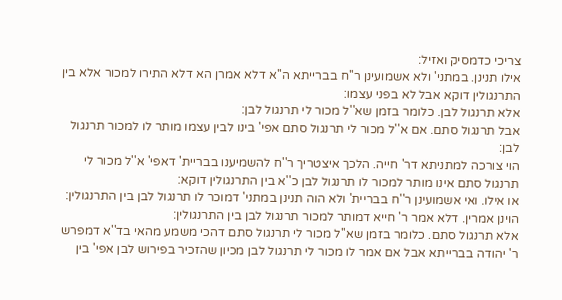צריכי כדמסיק ואזיל:
אילו תנינן. במתני' ולא אשמועינן ר''ח בברייתא ה''א דלא אמרן הא דלא התירו למכור אלא בין התרנגולין דוקא אבל לא בפני עצמו:
אלא תרנגול לבן. כלומר בזמן שא''ל מכור לי תרנגול לבן:
אבל תרנגול סתם. אם א''ל מכור לי תרנגול סתם אפי' בינו לבין עצמו מותר לו למכור תרנגול לבן:
הוי צורכה למתניתא דר' חייה. הלכך איצטריך ר''ח להשמיענו בבריית' דאפי' א''ל מכור לי תרנגול סתם אינו מותר למכור לו תרנגול לבן כ''א בין התרנגולין דוקא:
או אילו. ואי אשמועינן ר''ח בבריית' ולא הוה תנינן במתני' דמוכר לו תרנגול לבן בין התרנגולין:
הוינן אמרין. דלא אמר ר' חייא דמותר למכור תרנגול לבן בין התרנגולין:
אלא תרנגול סתם. כלומר בזמן שא''ל מכור לי תרנגול סתם דהכי משמע מהאי בד''א דמפרש ר' יהודה בברייתא אבל אם אמר לו מכור לי תרנגול לבן מכיון שהזכיר בפירוש לבן אפי' בין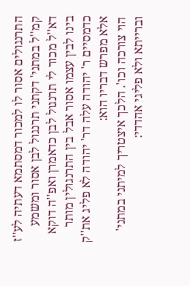התרנגולים אסור לו למכור דמסתמא דעתיה לע''ז קמ''ל במתני' דקתני תרנגול לבן אסור ומשמע דא''ל מכור לי תרנגול לבן כדאמרן ואפ''ה דוקא בינו לבין עצמו אסור אבל בין התרנגולין מותר כדמסיים ר' יהודה עלה דר' יהודה לא פליג את''ק אלא מפרש דבריו הוא:
הוי צורכה וכו'. הלכך איצטריך למיתני במתני' וברייתא ולא פליגי אהדדי: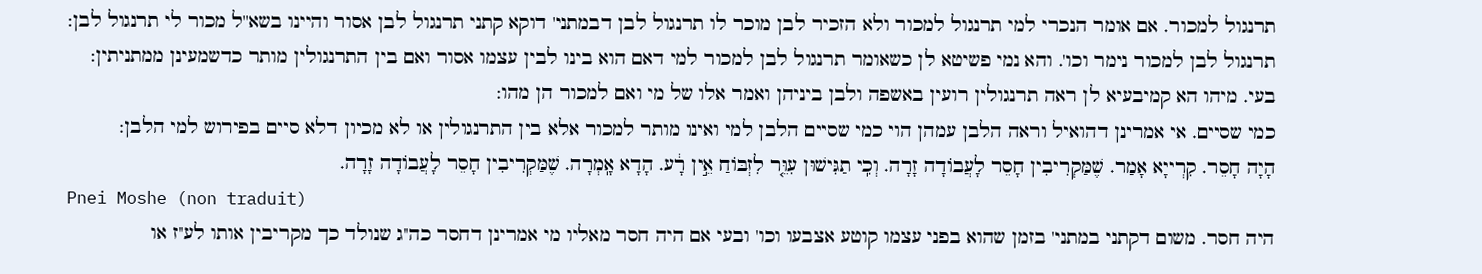תרנגול למכור. אם אומר הנכרי למי תרנגול למכור ולא הזכיר לבן מוכר לו תרנגול לבן דבמתני' דוקא קתני תרנגול לבן אסור והיינו בשא''ל מכור לי תרנגול לבן:
תרנגול לבן למכור נימר וכו'. והא נמי פשיטא לן כשאומר תרנגול לבן למכור למי דאם הוא בינו לבין עצמו אסור ואם בין התרנגולין מותר כדשמעינן ממתניתין:
בעי. מיהו הא קמיבעיא לן ראה תרנגולין רועין באשפה ולבן ביניהן ואמר אלו של מי ואם למכור הן מהו:
כמי שסיים. אי אמרינן דהואיל וראה הלבן עמהן הוי כמי שסיים הלבן למי ואינו מותר למכור אלא בין התרנגולין או לא מכיון דלא סיים בפירוש למי הלבן:
הָיָה חָסֵר. קִרְייָא אָמַר. שֶׁמַּקְרִיבִין חָסֵר לָעֲבוֹדָה זָרָה. וְכִֽי תַגִּישׁוּן עִוֵּ֤ר לִזְבּוֹחַ אֵ֣ין רָ֔ע. הָדָא אָֽמְרָה. שֶׁמַּקְרִיבִין חָסֵר לָעֲבוֹדָה זָרָה.
Pnei Moshe (non traduit)
היה חסר. משום דקתני במתני' בזמן שהוא בפני עצמו קוטע אצבעו וכו' ובעי אם היה חסר מאליו מי אמרינן דחסר כה''ג שנולד כך מקריבין אותו לע''ז או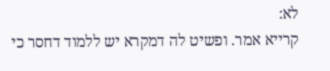לא:
קרייא אמר. ופשיט לה דמקרא יש ללמוד דחסר כי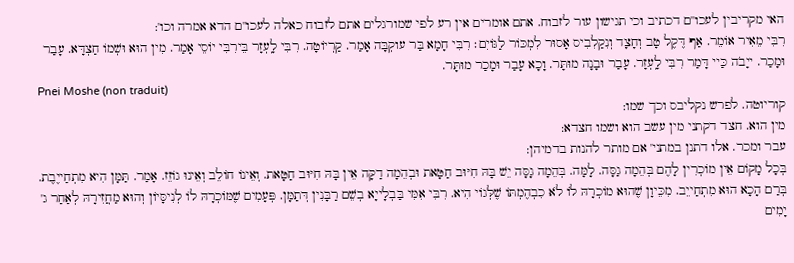האי מקריבין לעכו''ם דכתיב וכי תגישון עור לזבוח. אתם אומרים אין רע לפי שמורגלים אתם לזבוח כאלה לעכו''ם הדא אמרה וכו':
רִבִּי מֵאִיר אוֹמֵר. אַף דֶּקֶל טָב וְחָצָד וְנִקַלִבִיס אָסוּר לִמְכּוֹר לַגּוֹיִם׃ רִבִּי חָמָא בַּר עוקְבָּה אָמַר. קַרְיוֹטָה. רִבִּי לָֽעְזָר בֵּירִבִּי יוֹסֵי אָמַר. מִין הוּא וּשְׁמוֹ חַצְדָּא. עָבַר וּמָכַר. ייָבֹה כַּיי דָּמַר רִבִּי לָֽעְזָר. עָבַר וּבָנָה מוּתָּר. וָכָא עָבַר וּמָכַר מוּתָּר.
Pnei Moshe (non traduit)
קוריוטה. לפרש נקליבס וכך שמו:
מין הוא. חצד דקתני מין עשב הוא ושמו חצדא:
עבר ומכר. אלו דתנן במתני' אם מותר להנות בדמיהן:
בְּכָל מָקוֹם אֵין מוֹכְרִין לָהֶם בְּהֵמָה גַסָּה. לָמָּה. בְּהֵמָה גָסָּה יֵשׁ בָּהּ חִיּוּב חַטָּאת וּבְהֵמָה דַקָּה אֵין בָּהּ חִיּוּב חַטָּאת. וְאֵינוֹ חוֹלֵב וְאֵינוּ גוֹזֵז. אָמַר. תַּמָּן הִיא מִתְחַייֶבֶת. בְּרַם הָכָא הוּא מִתְחַייֵב. מִכֵּיוָן שֶׁהוּא מוֹכְרָהּ לוֹ לֹא כִבְהֶמְתּוֹ שֶׁלְּגוֹי הִיא. רִבִּי אִמִּי בַּבְלָייָא בְשֵׁם רַבָּנִין דְּתַמָּן. פְּעָמִים שֶׁמּוֹכְרָהּ לוֹ לְנִיסָּיוֹן וְהוּא מַחֲזִירָהּ לְאַחַר ג' יָמִים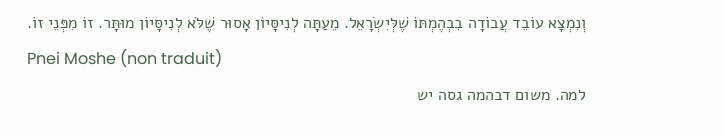וְנִמְצָא עוֹבֵד עֲבוֹדָה בִבְהֶמְתּוֹ שֶׁלְּיִשְׂרָאֵל. מֵעַתָּה לְנִיסָּיוֹן אָסוּר שֶׁלֹּא לְנִיסָּיוֹן מוּתָּר. זוֹ מִפְּנֵי זוֹ.
Pnei Moshe (non traduit)
למה. משום דבהמה גסה יש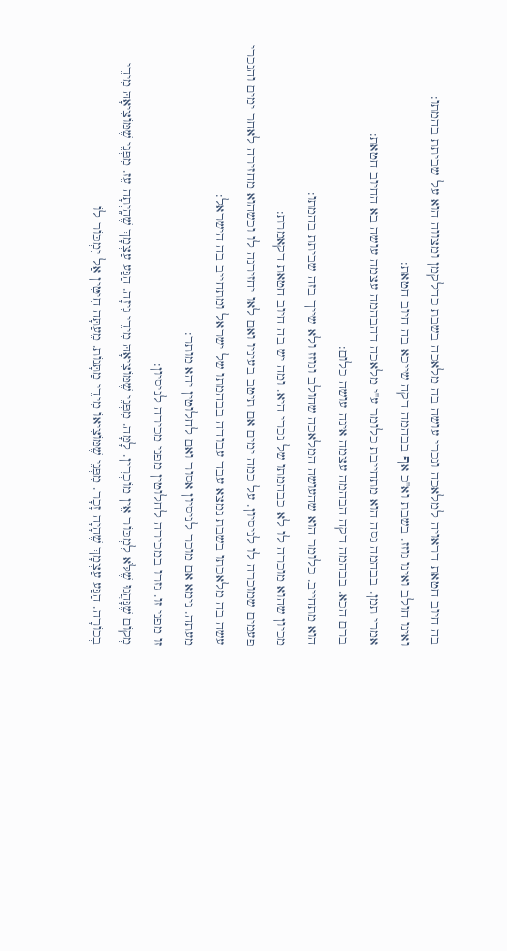בה חיוב חטאת דראויה למלאכה ונכרי עושה בה מלאכה בשבת כדלקמן ומצווה הוא על שביתת בהמתו:
ואינו חולב ואינו גוזז. בשבת וא''כ אף בבהמה דקה שייכא בה חיוב חטאת:
אמרי תמן. בבהמה גסה הוא מתחייבת כלומר ע''י מלאכה דהבהמה עצמה עושה בא החיוב חטאת:
ברם הכא. בבהמה דקה הבהמה עצמה אינה עושה כלום:
הוא מתחייב. כלומר הוא שהעושה המלאכה שחולב וגוזז ולא שייך בזה שביתת בהמתו:
מכיון שהוא מוכרה לו לא כבהמתו של נכרי היא. ומה יש בה חיוב חטאת דקאמרת:
פעמים שמוכרה לו לניסיון. על כמה ימים אם תיטב בעיניו ואם לאו יחזירנה לו וכשהוא מחזירה לאחר ימים והנכרי עשה בה מלאכתו בשבת נמצא עבד עבודה בבהמתו של ישראל ומתחייב בה הישראל:
מעתה. נימא אם מוכר לניסיון אסור ואם לחלוטין יהא מותר:
זו מפני זו. גזרו במכירה לחלוטין מפני מכירה לניסיון:
מְקוֹם שֶׁנָּהֲגוּ שֶׁלֹּא לִמְכּוֹר אֵין מוֹכְרִין. לָמָּה. מִפְּנֵי שֶׁמּוֹצִיאָהּ מִידֵי גִיזָה. הַגַּע עַצְמָךְ שֶׁהָֽיְתָה עֵז. מִפְּנֵי שֶׁמּוֹצִיאָהּ מִידֵי בְכוֹרָה. הַגַּע עַצְמָךְ שֶׁהָיָה זָכָר. מִפְּנֵי שֶׁמּוֹצִיאוֹ מִידֵי מַתָּנוֹת. מֵעַתָּה חִיטִּין אַל יִמְכּוֹר לוֹ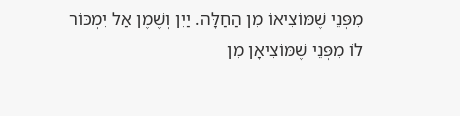מִפְּנֵי שֶׁמּוֹצִיאוֹ מִן הַחַלָּה. יַיִן וְשֶׁמֶן אַל יִמְכּוֹר לוֹ מִפְּנֵי שֶׁמּוֹצִיאָן מִן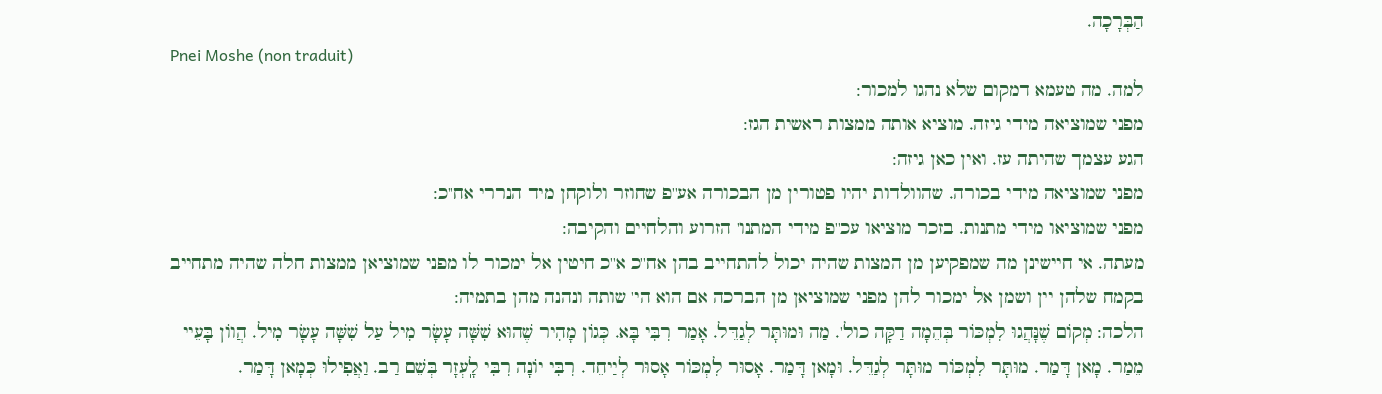הַבְּרָכָה.
Pnei Moshe (non traduit)
למה. מה טעמא דמקום שלא נהגו למכור:
מפני שמוציאה מידי גיזה. מוציא אותה ממצות ראשית הגז:
הגע עצמך שהיתה עז. ואין כאן גיזה:
מפני שמוציאה מידי בכורה. שהוולדות יהיו פטורין מן הבכורה אע''פ שחוזר ולוקחן מיד הנררי אח''כ:
מפני שמוציאו מידי מתנות. בזכר מוציאו עכ''פ מידי המתנו' הזרוע והלחיים והקיבה:
מעתה. אי חיישינן מה שמפקיען מן המצות שהיה יכול להתחייב בהן אח''כ א''כ חיטין אל ימכור לו מפני שמוציאן ממצות חלה שהיה מתחייב בקמח שלהן יין ושמן אל ימכור להן מפני שמוציאן מן הברכה אם הוא הי' שותה ונהנה מהן בתמיה:
הלכה: מְקוֹם שֶׁנָּהֲגוּ לִמְכּוֹר בְּהֵמָה דַקָּה כול'. מַה וּמוּתָּר לְגַדֵּל. אָמַר רִבִּי בָּא. כְּגוֹן מָהִיר שֶׁהוּא שִׁשָּׁה עָשָׂר מִיל עַל שִׁשָּׁה עָשָׂר מִיל. הֲווֹן בָּעֵיי מֵמַר. מָאן דָּמַר. מוּתָּר לִמְכּוֹר מוּתָּר לְגַדֵּל. וּמָאן דָּמַר. אָסוּר לִמְכּוֹר אָסוּר לְיַיחֵד. רִבִּי יוֹנָה רִבִּי לָֽעְזָר בְּשֵׁם רַב. וַאֲפִילוּ כְּמָאן דָּמַר.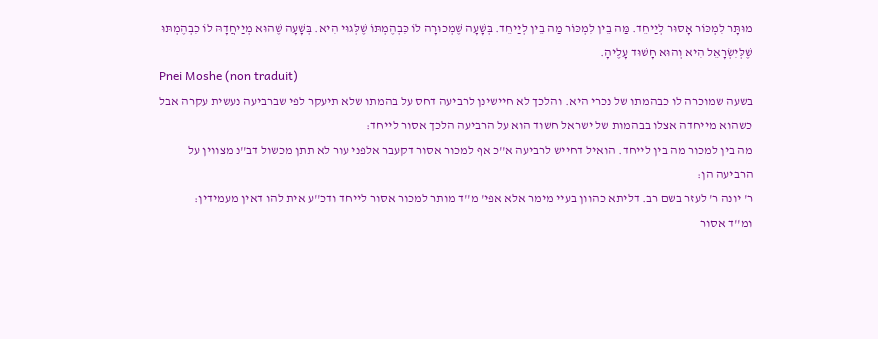מוּתָּר לִמְכּוֹר אָסוּר לְיַיחֵד. מַּה בֵין לִמְכּוֹר מַה בֵין לְיַיחֵד. בְּשָׁעָה שֶׁמְכוּרָה לוֹ כִּבְהֶמְתּוֹ שֶׁלְּגוּי הִיא. בְּשָׁעָה שֶׁהוּא מְיַיחֲדָהּ לוֹ כִבְהֶמְתּוּ שֶׁלְּיִשְׂרָאֵל הִיא וְהוּא חָשׁוּד עָלֶיהָ.
Pnei Moshe (non traduit)
בשעה שמוכרה לו כבהמתו של נכרי היא. והלכך לא חיישינן לרביעה דחס על בהמתו שלא תיעקר לפי שברביעה נעשית עקרה אבל כשהוא מייחדה אצלו בבהמות של ישראל חשוד הוא על הרביעה הלכך אסור לייחד:
מה בין למכור מה בין לייחד. הואיל דחייש לרביעה א''כ אף למכור אסור דקעבר אלפני עור לא תתן מכשול דב''נ מצווין על הרביעה הן:
ר' יונה ר' לעזר בשם רב. דליתא כהוון בעיי מימר אלא אפי' מ''ד מותר למכור אסור לייחד ודכ''ע אית להו דאין מעמידין:
ומ''ד אסור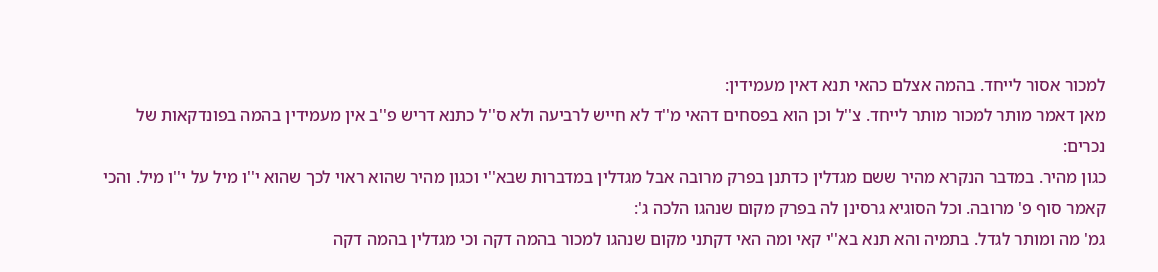למכור אסור לייחד. בהמה אצלם כהאי תנא דאין מעמידין:
מאן דאמר מותר למכור מותר לייחד. צ''ל וכן הוא בפסחים דהאי מ''ד לא חייש לרביעה ולא ס''ל כתנא דריש פ''ב אין מעמידין בהמה בפונדקאות של נכרים:
כגון מהיר. במדבר הנקרא מהיר ששם מגדלין כדתנן בפרק מרובה אבל מגדלין במדברות שבא''י וכגון מהיר שהוא ראוי לכך שהוא י''ו מיל על י''ו מיל. והכי קאמר סוף פ' מרובה. וכל הסוגיא גרסינן לה בפרק מקום שנהגו הלכה ג':
גמ' מה ומותר לגדל. בתמיה והא תנא בא''י קאי ומה האי דקתני מקום שנהגו למכור בהמה דקה וכי מגדלין בהמה דקה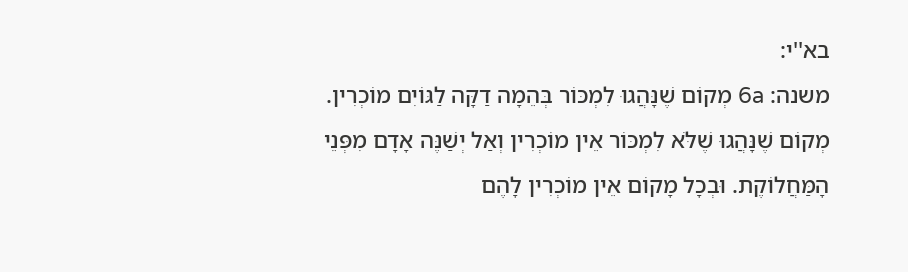בא''י:
משנה: 6a מְקוֹם שֶׁנָּהֲגוּ לִמְכּוֹר בְּהֵמָה דַקָּה לַגּוֹיִם מוֹכְרִין. מְקוֹם שֶׁנָּהֲגוּ שֶׁלֹּא לִמְכּוֹר אֵין מוֹכְרִין וְאַל יְשַׁנֶּה אָדָם מִפְּנֵי הָמַּחֲלוֹקֶת. וּבְכָל מָקוֹם אֵין מוֹכְרִין לָהֶם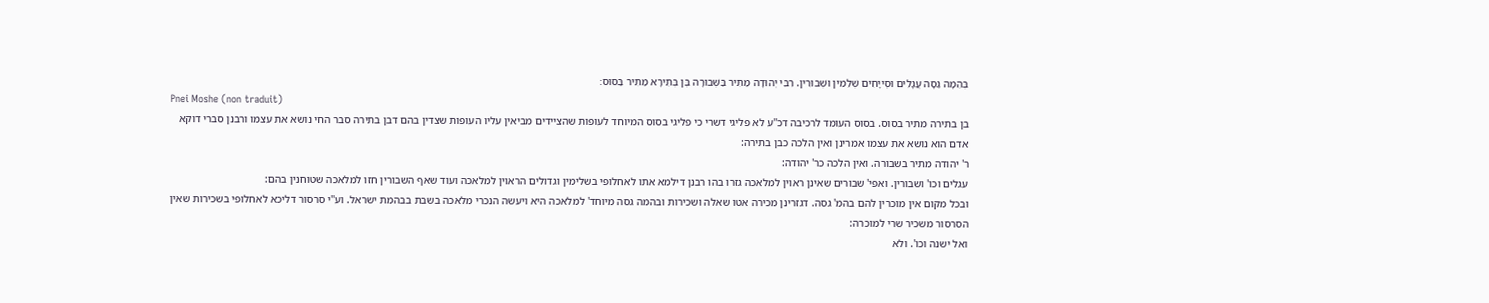בְּהֵמָה גַסָּה עֲגָלִים וּסְייָחִים שְׁלֵמִין וּשְׁבוּרִין. רִבִּי יְהוּדָה מַתִּיר בַּשְּׁבוּרָה בֶּן בְּתֵירָא מַתִּיר בַּסּוּס׃
Pnei Moshe (non traduit)
בן בתירה מתיר בסוס. בסוס העומד לרכיבה דכ''ע לא פליגי דשרי כי פליגי בסוס המיוחד לעופות שהציידים מביאין עליו העופות שצדין בהם דבן בתירה סבר החי נושא את עצמו ורבנן סברי דוקא אדם הוא נושא את עצמו אמרינן ואין הלכה כבן בתירה:
ר' יהודה מתיר בשבורה. ואין הלכה כר' יהודה:
עגלים וכו' ושבורין. ואפי' שבורים שאינן ראוין למלאכה גזרו בהו רבנן דילמא אתו לאחלופי בשלימין וגדולים הראוין למלאכה ועוד שאף השבורין חזו למלאכה שטוחנין בהם:
ובכל מקום אין מוכרין להם בהמ' גסה. דגזרינן מכירה אטו שאלה ושכירות ובהמה גסה מיוחד' למלאכה היא ויעשה הנכרי מלאכה בשבת בבהמת ישראל. וע''י סרסור דליכא לאחלופי בשכירות שאין הסרסור משכיר שרי למוכרה:
ואל ישנה וכו'. ולא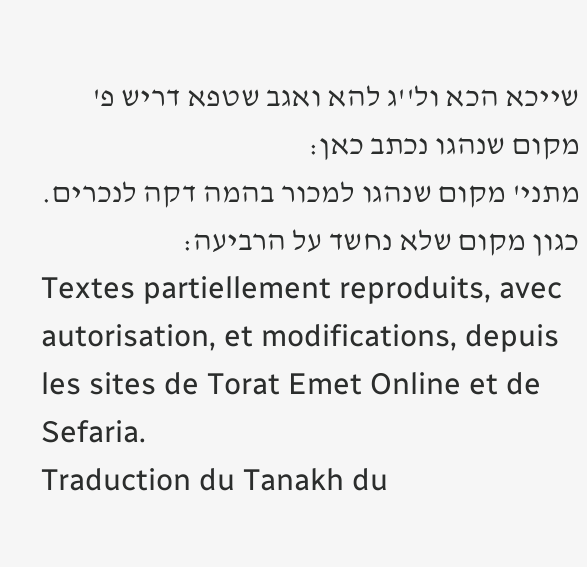שייכא הכא ול''ג להא ואגב שטפא דריש פ' מקום שנהגו נכתב כאן:
מתני' מקום שנהגו למכור בהמה דקה לנכרים. כגון מקום שלא נחשד על הרביעה:
Textes partiellement reproduits, avec autorisation, et modifications, depuis les sites de Torat Emet Online et de Sefaria.
Traduction du Tanakh du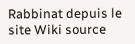Rabbinat depuis le site Wiki source